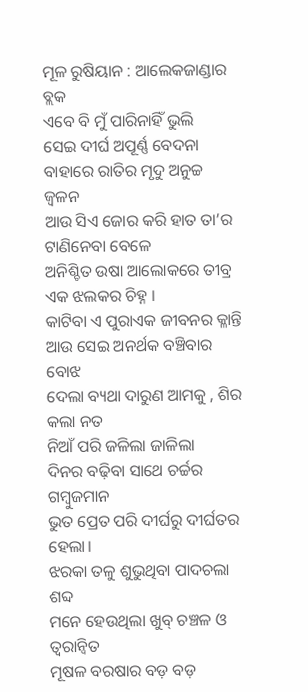ମୂଳ ରୁଷିୟାନ : ଆଲେକଜାଣ୍ଡାର ବ୍ଲକ
ଏବେ ବି ମୁଁ ପାରିନାହିଁ ଭୁଲି
ସେଇ ଦୀର୍ଘ ଅପୂର୍ଣ୍ଣ ବେଦନା
ବାହାରେ ରାତିର ମୃଦୁ ଅନୁଚ୍ଚ ଜ୍ଵଳନ
ଆଉ ସିଏ ଜୋର କରି ହାତ ତା’ର ଟାଣିନେବା ବେଳେ
ଅନିଶ୍ଚିତ ଉଷା ଆଲୋକରେ ତୀବ୍ର ଏକ ଝଲକର ଚିହ୍ନ ।
କାଟିବା ଏ ପୁରାଏକ ଜୀବନର କ୍ଳାନ୍ତି
ଆଉ ସେଇ ଅନର୍ଥକ ବଞ୍ଚିବାର ବୋଝ
ଦେଲା ବ୍ୟଥା ଦାରୁଣ ଆମକୁ , ଶିର କଲା ନତ
ନିଆଁ ପରି ଜଳିଲା ଜାଳିଲା
ଦିନର ବଢ଼ିବା ସାଥେ ଚର୍ଚ୍ଚର ଗମ୍ବୁଜମାନ
ଭୁତ ପ୍ରେତ ପରି ଦୀର୍ଘରୁ ଦୀର୍ଘତର ହେଲା।
ଝରକା ତଳୁ ଶୁଭୁଥିବା ପାଦଚଲା ଶବ୍ଦ
ମନେ ହେଉଥିଲା ଖୁବ୍ ଚଞ୍ଚଳ ଓ ତ୍ୱରାନ୍ୱିତ
ମୂଷଳ ବରଷାର ବଡ଼ ବଡ଼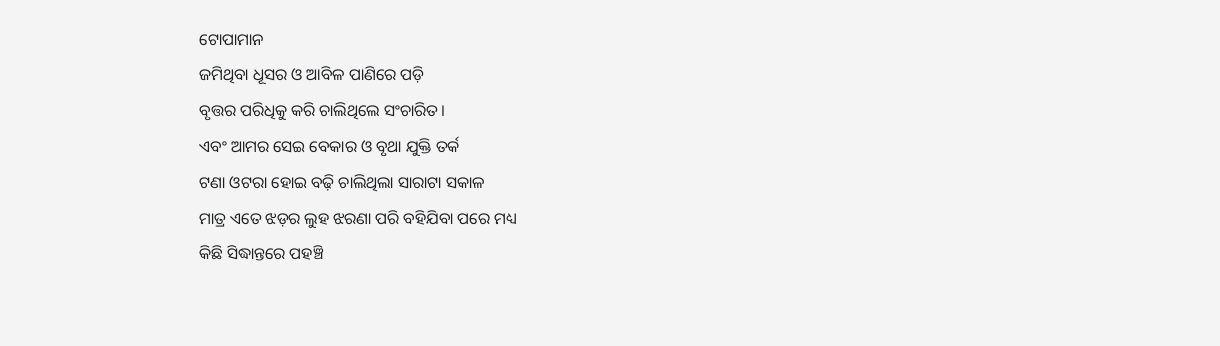ଟୋପାମାନ
ଜମିଥିବା ଧୂସର ଓ ଆବିଳ ପାଣିରେ ପଡ଼ି
ବୃତ୍ତର ପରିଧିକୁ କରି ଚାଲିଥିଲେ ସଂଚାରିତ।
ଏବଂ ଆମର ସେଇ ବେକାର ଓ ବୃଥା ଯୁକ୍ତି ତର୍କ
ଟଣା ଓଟରା ହୋଇ ବଢ଼ି ଚାଲିଥିଲା ସାରାଟା ସକାଳ
ମାତ୍ର ଏତେ ଝଡ଼ର ଲୁହ ଝରଣା ପରି ବହିଯିବା ପରେ ମଧ୍ୟ
କିଛି ସିଦ୍ଧାନ୍ତରେ ପହଞ୍ଚି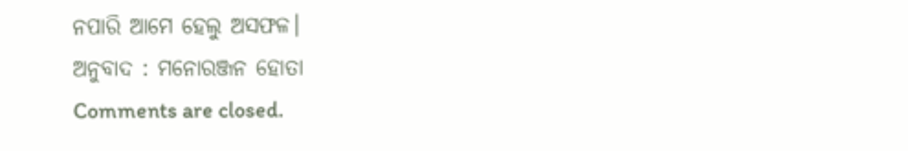ନପାରି ଆମେ ହେଲୁ ଅସଫଳ।
ଅନୁବାଦ : ମନୋରଞ୍ଜନ ହୋତା
Comments are closed.